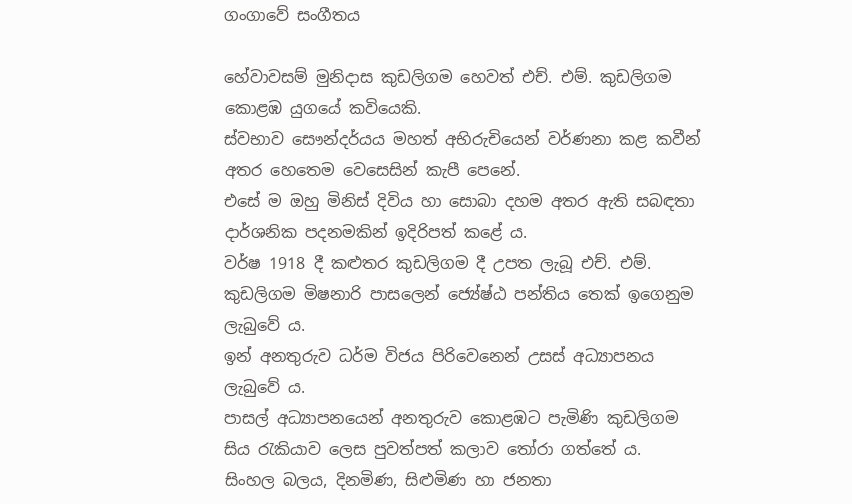ගංගාවේ සංගීතය

හේවාවසම් මුනිදාස කුඩලිගම හෙවත් එච්. එම්. කුඩලිගම කොළඹ යුගයේ කවියෙකි.
ස්වභාව සෞන්දර්යය මහත් අභිරුචියෙන් වර්ණනා කළ කවීන් අතර හෙතෙම වෙසෙසින් කැපී පෙනේ.
එසේ ම ඔහු මිනිස් දිවිය හා සොබා දහම අතර ඇති සබඳතා දාර්ශනික පදනමකින් ඉදිරිපත් කළේ ය.
වර්ෂ 1918 දී කළුතර කුඩලිගම දී උපත ලැබූ එච්. එම්. කුඩලිගම මිෂනාරි පාසලෙන් ජ්‍යේෂ්ඨ පන්තිය තෙක් ඉගෙනුම ලැබුවේ ය.
ඉන් අනතුරුව ධර්ම විජය පිරිවෙනෙන් උසස් අධ්‍යාපනය ලැබුවේ ය.
පාසල් අධ්‍යාපනයෙන් අනතුරුව කොළඹට පැමිණි කුඩලිගම සිය රැකියාව ලෙස පුවත්පත් කලාව තෝරා ගත්තේ ය.
සිංහල බලය, දිනමිණ, සිළුමිණ හා ජනතා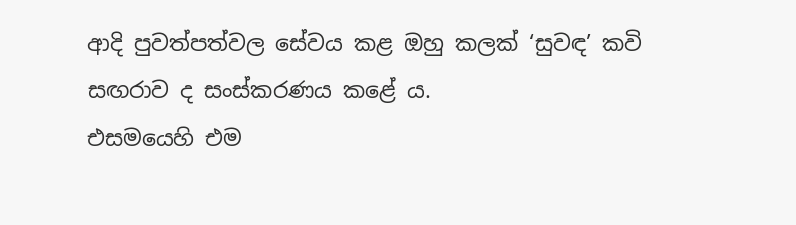ආදි පුවත්පත්වල සේවය කළ ඔහු කලක් ‘සුවඳ’ කවි සඟරාව ද සංස්කරණය කළේ ය.
එසමයෙහි එම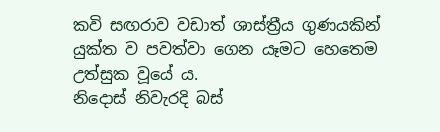කවි සඟරාව වඩාත් ශාස්ත්‍රීය ගුණයකින් යුක්ත ව පවත්වා ගෙන යෑමට හෙතෙම උත්සුක වූයේ ය.
නිදොස් නිවැරදි බස්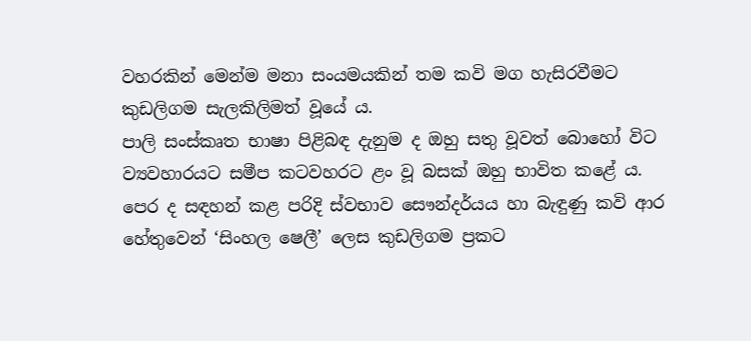වහරකින් මෙන්ම මනා සංයමයකින් තම කවි මග හැසිරවීමට කුඩලිගම සැලකිලිමත් වූයේ ය.
පාලි සංස්කෘත භාෂා පිළිබඳ දැනුම ද ඔහු සතු වූවත් බොහෝ විට ව්‍යවහාරයට සමීප කටවහරට ළං වූ බසක් ඔහු භාවිත කළේ ය.
පෙර ද සඳහන් කළ පරිදි ස්වභාව සෞන්දර්යය හා බැඳුණු කවි ආර හේතුවෙන් ‘සිංහල ෂෙලී’ ලෙස කුඩලිගම ප්‍රකට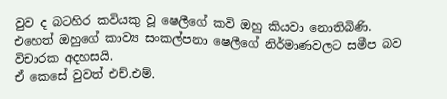වුව ද බටහිර කවියකු වූ ෂෙලීගේ කවි ඔහු කියවා නොතිබිණි.
එහෙත් ඔහුගේ කාව්‍ය සංකල්පනා ෂෙලීගේ නිර්මාණවලට සමීප බව විචාරක අදහසයි.
ඒ කෙසේ වුවත් එච්.එම්.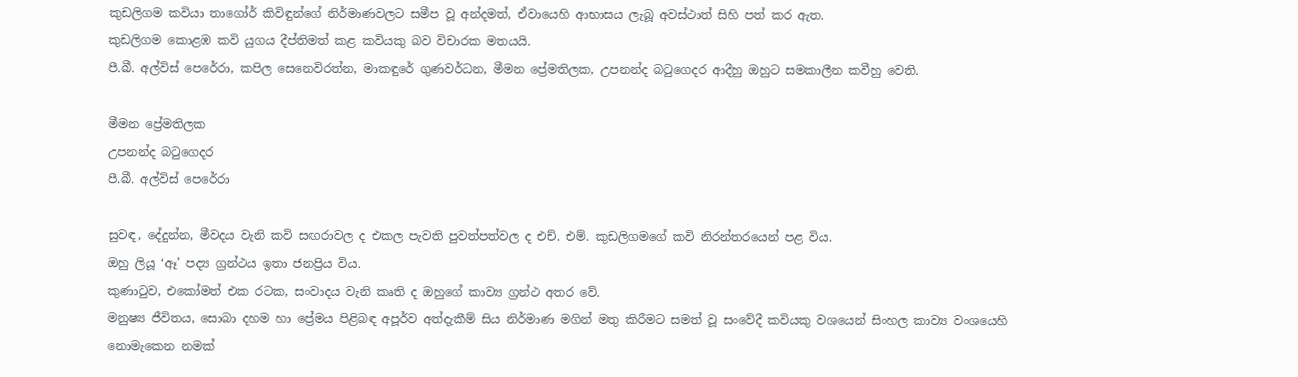කුඩලිගම කවියා තාගෝර් කිවිඳුන්ගේ නිර්මාණවලට සමීප වූ අන්දමත්, ඒවායෙහි ආභාසය ලැබූ අවස්ථාත් සිහි පත් කර ඇත.
කුඩලිගම කොළඹ කවි යුගය දීප්තිමත් කළ කවියකු බව විචාරක මතයයි.
පී.බී. අල්විස් පෙරේරා, කපිල සෙනෙවිරත්න, මාකඳුරේ ගුණවර්ධන, මීමන ප්‍රේමතිලක, උපනන්ද බටුගෙදර ආදීහු ඔහුට සමකාලීන කවීහු වෙති.

මීමන ප්‍රේමතිලක
උපනන්ද බටුගෙදර
පී.බී. අල්විස් පෙරේරා

සුවඳ, දේදුන්න, මීවදය වැනි කවි සඟරාවල ද එකල පැවති පුවත්පත්වල ද එච්. එම්. කුඩලිගමගේ කවි නිරන්තරයෙන් පළ විය.
ඔහු ලියූ ‘ඈ’ පද්‍ය ග්‍රන්ථය ඉතා ජනප්‍රිය විය.
කුණාටුව, එකෝමත් එක රටක, සංවාදය වැනි කෘති ද ඔහුගේ කාව්‍ය ග්‍රන්ථ අතර වේ.
මනුෂ්‍ය ජීවිතය, සොබා දහම හා ප්‍රේමය පිළිබඳ අපූර්ව අත්දැකීම් සිය නිර්මාණ මගින් මතු කිරීමට සමත් වූ සංවේදී කවියකු වශයෙන් සිංහල කාව්‍ය වංශයෙහි නොමැකෙන නමක්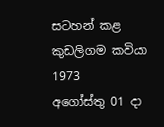සටහන් කළ කුඩලිගම කවියා 1973
අගෝස්තු 01 දා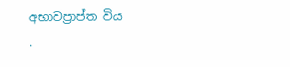අභාවප්‍රාප්ත විය
.